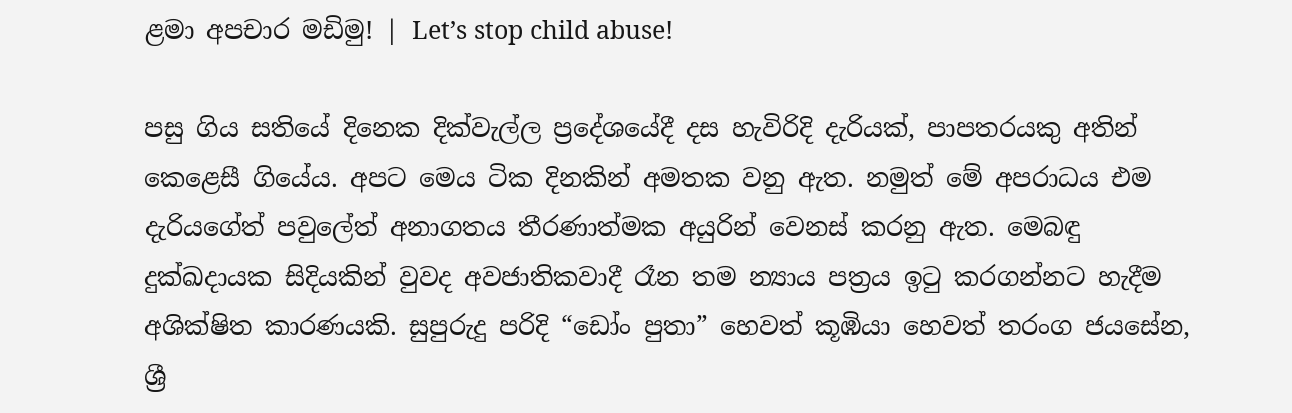ළමා අපචාර මඩිමු! | Let’s stop child abuse!

පසු ගිය සතියේ දිනෙක දික්වැල්ල ප්‍රදේශයේදී දස හැවිරිදි දැරියක්, පාපතරයකු අතින් කෙළෙසී ගියේය. අපට මෙය ටික දිනකින් අමතක වනු ඇත. නමුත් මේ අපරාධය එම දැරියගේත් පවුලේත් අනාගතය තීරණාත්මක අයුරින් වෙනස් කරනු ඇත. මෙබඳු දුක්ඛදායක සිදියකින් වුවද අවජාතිකවාදී රෑන තම න්‍යාය පත්‍රය ඉටු කරගන්නට හැදීම අශික්ෂිත කාරණයකි. සුපුරුදු පරිදි “ඩෝං පුතා” හෙවත් කූඹියා හෙවත් තරංග ජයසේන, ශ්‍රී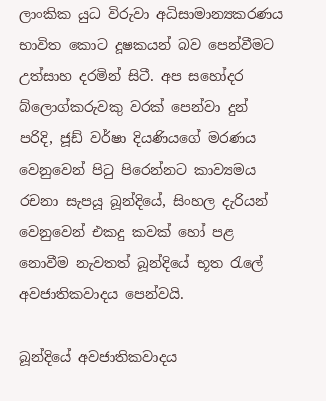ලාංකික යුධ විරුවා අධිසාමාන්‍යකරණය භාවිත කොට දූෂකයන් බව පෙන්වීමට උත්සාහ දරමින් සිටී. අප සහෝදර බ්ලොග්කරුවකු වරක් පෙන්වා දුන් පරිදි, ජූඩ් වර්ෂා දියණියගේ මරණය වෙනුවෙන් පිටු පිරෙන්නට කාව්‍යමය රචනා සැපයූ බූන්දියේ, සිංහල දැරියන් වෙනුවෙන් එකදු කවක් හෝ පළ නොවීම නැවතත් බූන්දියේ භූත රැලේ අවජාතිකවාදය පෙන්වයි.

බූන්දියේ අවජාතිකවාදය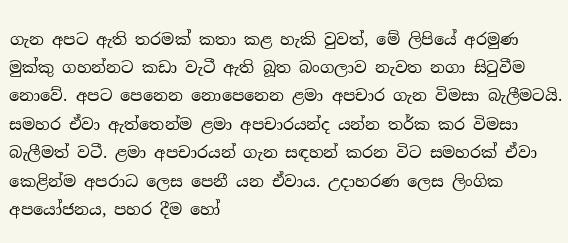ගැන අපට ඇති තරමක් කතා කළ හැකි වුවත්, මේ ලිපියේ අරමුණ මුක්කු ගහන්නට කඩා වැටී ඇති බූත බංගලාව නැවත නගා සිටුවීම නොවේ. අපට පෙනෙන නොපෙනෙන ළමා අපචාර ගැන විමසා බැලීමටයි. සමහර ඒවා ඇත්තෙන්ම ළමා අපචාරයන්ද යන්න තර්ක කර විමසා බැලීමත් වටී. ළමා අපචාරයන් ගැන සඳහන් කරන විට සමහරක් ඒවා කෙළින්ම අපරාධ ලෙස පෙනී යන ඒවාය. උදාහරණ ලෙස ලිංගික අපයෝජනය, පහර දීම හෝ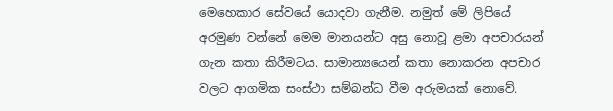මෙහෙකාර සේවයේ යොදවා ගැනීම. නමුත් මේ ලිපියේ අරමුණ වන්නේ මෙම මානයන්ට අසු නොවූ ළමා අපචාරයන් ගැන කතා කිරීමටය. සාමාන්‍යයෙන් කතා නොකරන අපචාර වලට ආගමික සංස්ථා සම්බන්ධ වීම අරුමයක් නොවේ.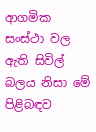ආගමික සංස්ථා වල ඇති සිවිල් බලය නිසා මේ පිළිබඳව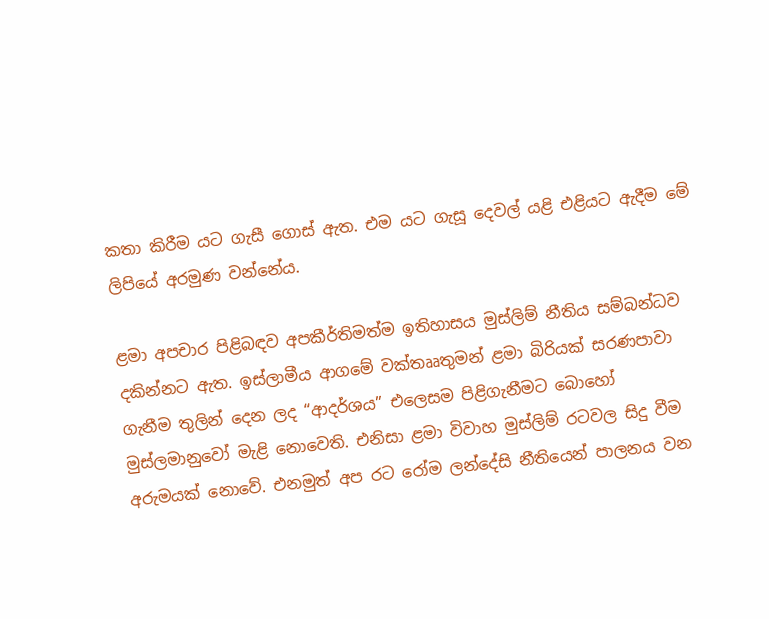කතා කිරීම යට ගැසී ගොස් ඇත. එම යට ගැසූ දෙවල් යළි එළියට ඇදීම මේ ලිපියේ අරමුණ වන්නේය.

ළමා අපචාර පිළිබඳව අපකීර්තිමත්ම ඉතිහාසය මුස්ලිම් නීතිය සම්බන්ධව දකින්නට ඇත. ඉස්ලාමීය ආගමේ වක්තෲතුමන් ළමා බිරියක් සරණපාවා ගැනීම තුලින් දෙන ලද “ආදර්ශය” එලෙසම පිළිගැනීමට බොහෝ මුස්ලමානුවෝ මැළි නොවෙති. එනිසා ළමා විවාහ මුස්ලිම් රටවල සිදු වීම අරුමයක් නොවේ. එනමුත් අප රට රෝම ලන්දේසි නීතියෙන් පාලනය වන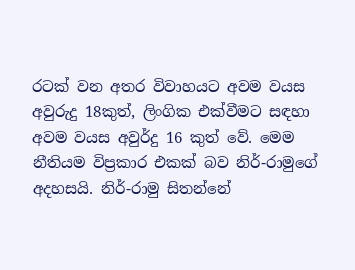රටක් වන අතර විවාහයට අවම වයස අවුරුදු 18කුත්, ලිංගික එක්වීමට සඳහා අවම වයස අවුර්දු 16 කුත් වේ. මෙම නීතියම විප්‍රකාර එකක් බව නිර්-රාමුගේ අදහසයි. නිර්-රාමු සිතන්නේ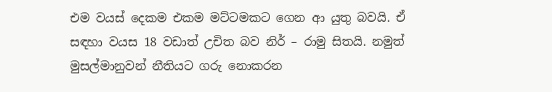එම වයස් දෙකම එකම මට්ටමකට ගෙන ආ යුතු බවයි. ඒ සඳහා වයස 18 වඩාත් උචිත බව නිර් – රාමු සිතයි. නමුත් මුසල්මානුවන් නීතියට ගරු නොකරන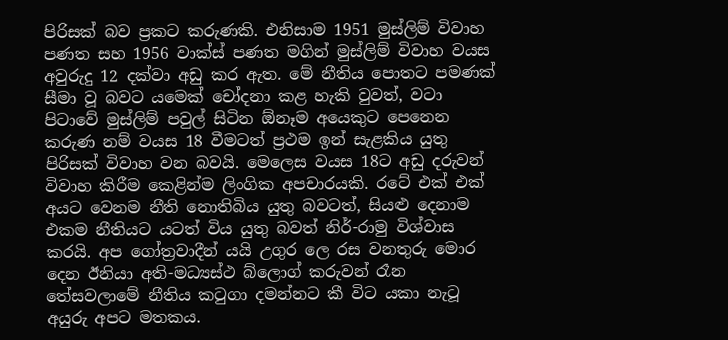පිරිසක් බව ප්‍රකට කරුණකි. එනිසාම 1951 මුස්ලිම් විවාහ පණත සහ 1956 වාක්ස් පණත මගින් මුස්ලිම් විවාහ වයස අවුරුදු 12 දක්වා අඩු කර ඇත. මේ නීතිය පොතට පමණක් සීමා වූ බවට යමෙක් චෝදනා කළ හැකි වුවත්, වටා පිටාවේ මුස්ලිම් පවුල් සිටින ඕනෑම අයෙකුට පෙනෙන කරුණ නම් වයස 18 වීමටත් ප්‍රථම ඉන් සැළකිය යුතු පිරිසක් විවාහ වන බවයි. මෙලෙස වයස 18ට අඩු දරුවන් විවාහ කිරීම කෙළින්ම ලිංගික අපචාරයකි. රටේ එක් එක් අයට වෙනම නීති නොතිබිය යුතු බවටත්, සියළු දෙනාම එකම නීතියට යටත් විය යුතු බවත් නිර්-රාමු විශ්වාස කරයි. අප ගෝත්‍රවාදීන් යයි උගුර ලෙ රස වනතුරු මොර දෙන ඊනියා අති-මධ්‍යස්ථ බ්ලොග් කරුවන් රෑන තේසවලාමේ නීතිය කටුගා දමන්නට කී විට යකා නැටූ අයුරු අපට මතකය.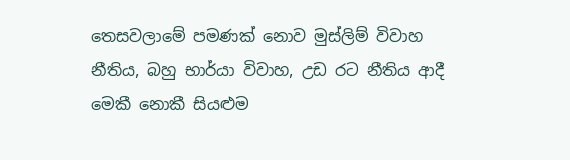තෙසවලාමේ පමණක් නොව මුස්ලිම් විවාහ නීතිය, බහු භාර්යා විවාහ, උඩ රට නීතිය ආදී මෙකී නොකී සියළුම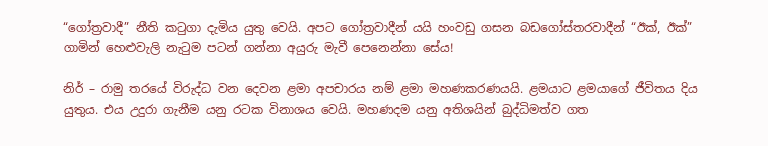“ගෝත්‍රවාදී” නීති කටුගා දැමිය යුතු වෙයි. අපට ගෝත්‍රවාදීන් යයි හංවඩු ගසන බඩගෝස්තරවාදීන් “ඊක්, ඊක්” ගාමින් හෙළුවැලි නැටුම පටන් ගන්නා අයුරු මැවී පෙනෙන්නා සේය!

නිර් – රාමු තරයේ විරුද්ධ වන දෙවන ළමා අපචාරය නම් ළමා මහණකරණයයි. ළමයාට ළමයාගේ ජීවිතය දිය යුතුය. එය උදුරා ගැනීම යනු රටක විනාශය වෙයි. මහණදම යනු අතිශයින් බුද්ධිමත්ව ගත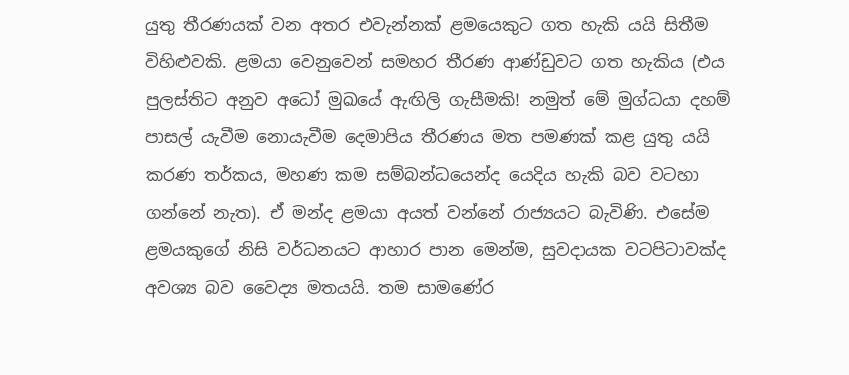යුතු තීරණයක් වන අතර එවැන්නක් ළමයෙකුට ගත හැකි යයි සිතීම විහිළුවකි. ළමයා වෙනුවෙන් සමහර තීරණ ආණ්ඩුවට ගත හැකිය (එය පුලස්තිට අනුව අධෝ මුඛයේ ඇඟිලි ගැසීමකි! නමුත් මේ මුග්ධයා දහම් පාසල් යැවීම නොයැවීම දෙමාපිය තීරණය මත පමණක් කළ යුතු යයි කරණ තර්කය, මහණ කම සම්බන්ධයෙන්ද යෙදිය හැකි බව වටහා ගන්නේ නැත). ඒ මන්ද ළමයා අයත් වන්නේ රාජ්‍යයට බැවිණි. එසේම ළමයකුගේ නිසි වර්ධනයට ආහාර පාන මෙන්ම, සුවදායක වටපිටාවක්ද අවශ්‍ය බව වෛද්‍ය මතයයි. තම සාමණේර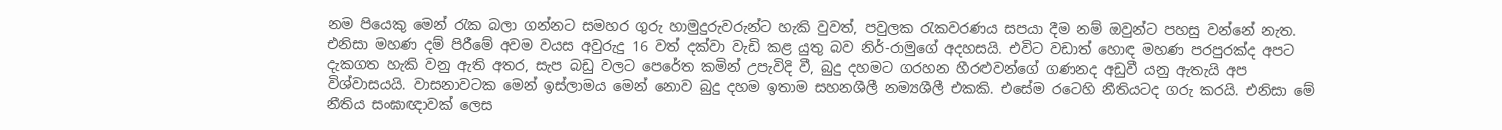නම පියෙකු මෙන් රැක බලා ගන්නට සමහර ගුරු හාමුදුරුවරුන්ට හැකි වුවත්, පවුලක රැකවරණය සපයා දීම නම් ඔවුන්ට පහසු වන්නේ නැත. එනිසා මහණ දම් පිරීමේ අවම වයස අවුරුදු 16 වත් දක්වා වැඩි කළ යුතු බව නිර්-රාමුගේ අදහසයි. එවිට වඩාත් හොඳ මහණ පරපුරක්ද අපට දැකගත හැකි වනු ඇති අතර, සැප බඩු වලට පෙරේත කමින් උපැවිදි වී, බුදු දහමට ගරහන හීරළුවන්ගේ ගණනද අඩුවී යනු ඇතැයි අප විශ්වාසයයි. වාසනාවටක මෙන් ඉස්ලාමය මෙන් නොව බුදු දහම ඉතාම සහනශීලී නම්‍යශීලී එකකි. එසේම රටෙහි නීතියටද ගරු කරයි. එනිසා මේ නීතිය සංඝාඥාවක් ලෙස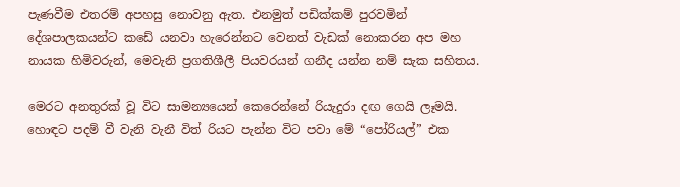පැණවීම එතරම් අපහසු නොවනු ඇත. එනමුත් පඩික්කම් පුරවමින් දේශපාලකයන්ට කඩේ යනවා හැරෙන්නට වෙනත් වැඩක් නොකරන අප මහ නායක හිමිවරුන්, මෙවැනි ප්‍රගතිශීලී පියවරයන් ගනීද යන්න නම් සැක සහිතය.

මෙරට අනතුරක් වූ විට සාමන්‍යයෙන් කෙරෙන්නේ රියැදුරා දඟ ගෙයි ලෑමයි. හොඳට පදම් වී වැනි වැනී විත් රියට පැන්න විට පවා මේ “පෝරියල්” එක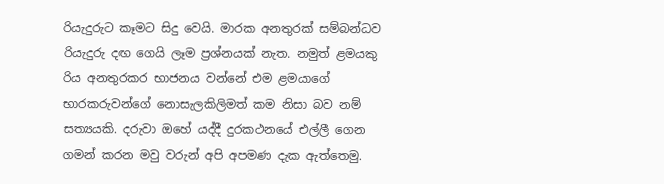රියැදුරුට කෑමට සිදු වෙයි. මාරක අනතුරක් සම්බන්ධව රියැදුරු දඟ ගෙයි ලෑම ප්‍රශ්නයක් නැත. නමුත් ළමයකු රිය අනතුරකර භාජනය වන්නේ එම ළමයාගේ භාරකරුවන්ගේ නොසැලකිලිමත් කම නිසා බව නම් සත්‍යයකි. දරුවා ඔහේ යද්දී දුරකථනයේ එල්ලී ගෙන ගමන් කරන මවු වරුන් අපි අපමණ දැක ඇත්තෙමු.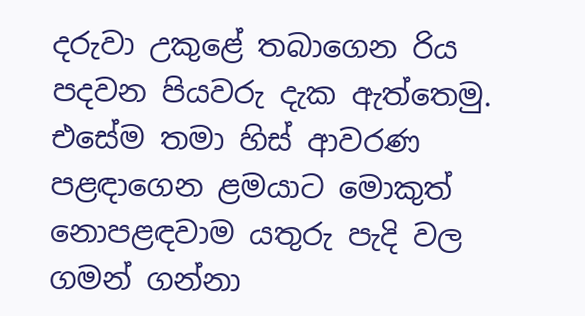දරුවා උකුළේ තබාගෙන රිය පදවන පියවරු දැක ඇත්තෙමු. එසේම තමා හිස් ආවරණ පළඳාගෙන ළමයාට මොකුත් නොපළඳවාම යතුරු පැදි වල ගමන් ගන්නා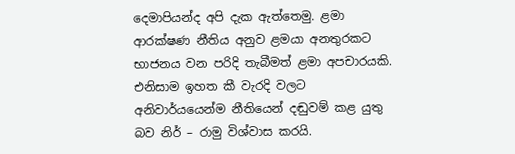දෙමාපියන්ද අපි දැක ඇත්තෙමු. ළමා ආරක්ෂණ නීතිය අනුව ළමයා අනතුරකට භාජනය වන පරිදි තැබීමත් ළමා අපචාරයකි. එනිසාම ඉහත කී වැරදි වලට අනිවාර්යයෙන්ම නීතියෙන් දඬුවම් කළ යුතු බව නිර් – රාමු විශ්වාස කරයි.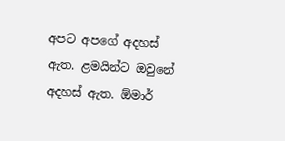අපට අපගේ අදහස් ඇත. ළමයින්ට ඔවුනේ අදහස් ඇත. ඕමාර්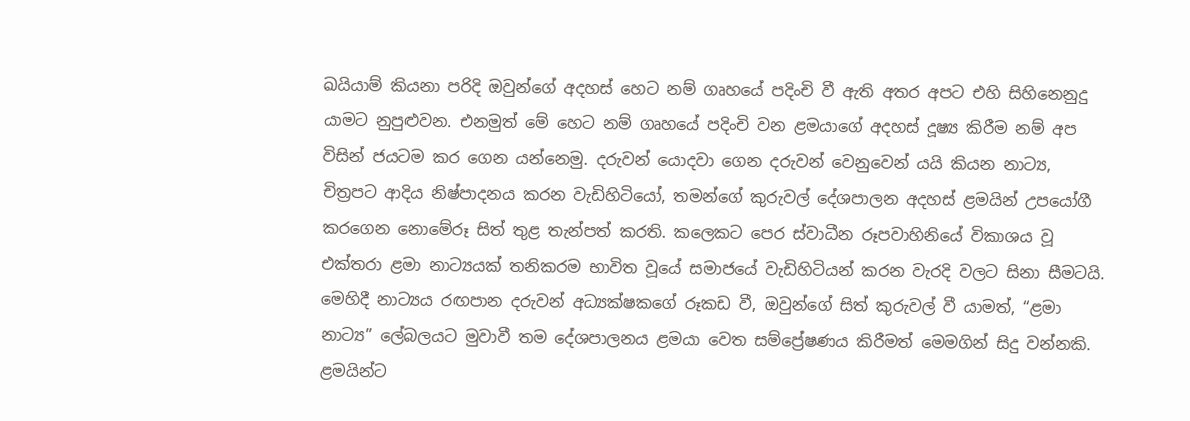ඛයියාම් කියනා පරිදි ඔවුන්ගේ අදහස් හෙට නම් ගෘහයේ පදිංචි වී ඇති අතර අපට එහි සිහිනෙනුදු යාමට නුපුළුවන. එනමුත් මේ හෙට නම් ගෘහයේ පදිංචි වන ළමයාගේ අදහස් දූෂ්‍ය කිරීම නම් අප විසින් ජයටම කර ගෙන යන්නෙමු. දරුවන් යොදවා ගෙන දරුවන් වෙනුවෙන් යයි කියන නාට්‍ය, චිත්‍රපට ආදිය නිෂ්පාදනය කරන වැඩිහිටියෝ, තමන්ගේ කුරුවල් දේශපාලන අදහස් ළමයින් උපයෝගී කරගෙන නොමේරූ සිත් තුළ තැන්පත් කරති. කලෙකට පෙර ස්වාධීන රූපවාහිනියේ විකාශය වූ එක්තරා ළමා නාට්‍යයක් තනිකරම භාවිත වූයේ සමාජයේ වැඩිහිටියන් කරන වැරදි වලට සිනා සීමටයි. මෙහිදී නාට්‍යය රඟපාන දරුවන් අධ්‍යක්ෂකගේ රූකඩ වී, ඔවුන්ගේ සිත් කුරුවල් වී යාමත්, “ළමා නාට්‍ය” ලේබලයට මුවාවී තම දේශපාලනය ළමයා වෙත සම්ප්‍රේෂණය කිරීමත් මෙමගින් සිදු වන්නකි. ළමයින්ට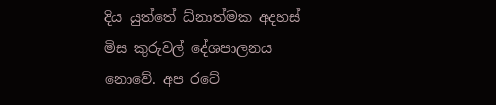දිය යුත්තේ ධ්නාත්මක අදහස් මිස කුරුවල් දේශපාලනය නොවේ. අප රටේ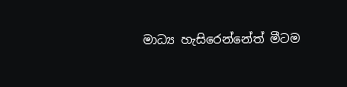මාධ්‍ය හැසිරෙන්නේත් මීටම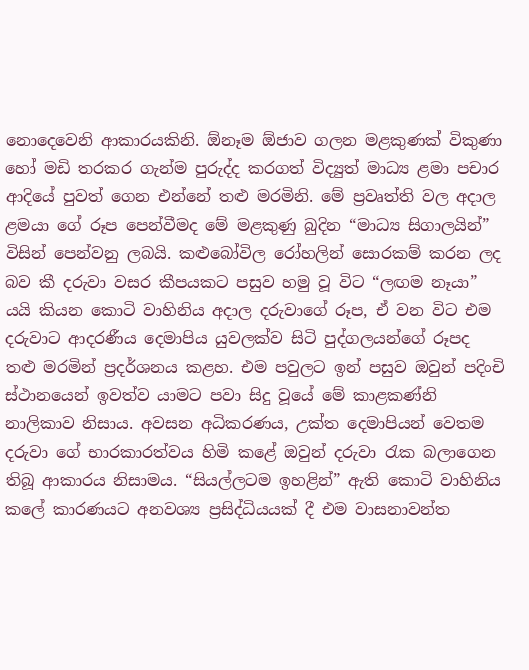නොදෙවෙනි ආකාරයකිනි. ඕනෑම ඕජාව ගලන මළකුණක් විකුණා හෝ මඩි තරකර ගැන්ම පුරුද්ද කරගත් විද්‍යුත් මාධ්‍ය ළමා පචාර ආදියේ පුවත් ගෙන එන්නේ තළු මරමිනි. මේ ප්‍රවෘත්ති වල අදාල ළමයා ගේ රූප පෙන්වීමද මේ මළකුණු බුදින “මාධ්‍ය සිගාලයින්” විසින් පෙන්වනු ලබයි. කළුබෝවිල රෝහලින් සොරකම් කරන ලද බව කී දරුවා වසර කීපයකට පසුව හමු වූ විට “ලඟම නෑයා” යයි කියන කොටි වාහිනිය අදාල දරුවාගේ රූප, ඒ වන විට එම දරුවාට ආදරණීය දෙමාපිය යුවලක්ව සිටි පුද්ගලයන්ගේ රූපද තළු මරමින් ප්‍රදර්ශනය කළහ. එම පවුලට ඉන් පසුව ඔවුන් පදිංචි ස්ථානයෙන් ඉවත්ව යාමට පවා සිදු වූයේ මේ කාළකණ්නි නාලිකාව නිසාය. අවසන අධිකරණය, උක්ත දෙමාපියන් වෙතම දරුවා ගේ භාරකාරත්වය හිමි කළේ ඔවුන් දරුවා රැක බලාගෙන තිබූ ආකාරය නිසාමය. “සියල්ලටම ඉහළින්” ඇති කොටි වාහිනිය කලේ කාරණයට අනවශ්‍ය ප්‍රසිද්ධියයක් දී එම වාසනාවන්ත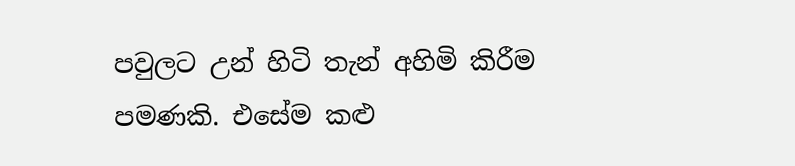පවුලට උන් හිටි තැන් අහිමි කිරීම පමණකි. එසේම කළු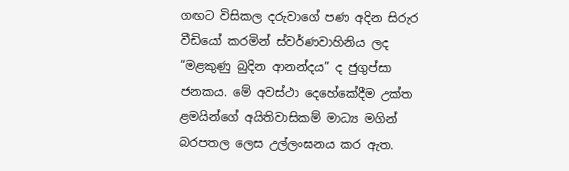ගඟට විසිකල දරුවාගේ පණ අදින සිරුර වීඩියෝ කරමින් ස්වර්ණවාහිනිය ලද “මළකුණු බුදින ආනන්දය” ද ජුගුප්සා ජනකය. මේ අවස්ථා දෙහේකේදීම උක්ත ළමයින්ගේ අයිතිවාසිකම් මාධ්‍ය මගින් බරපතල ලෙස උල්ලංඝනය කර ඇත.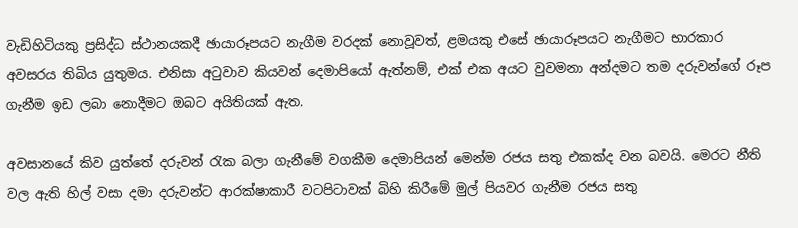වැඩිහිටියකු ප්‍රසිද්ධ ස්ථානයකදී ඡායාරූපයට නැගීම වරදක් නොවූවත්, ළමයකු එසේ ඡායාරූපයට නැගීමට භාරකාර අවසරය තිබිය යුතුමය. එනිසා අටුවාව කියවන් දෙමාපියෝ ඇත්නම්, එක් එක අයට වුවමනා අන්දමට තම දරුවන්ගේ රූප ගැනීම ඉඩ ලබා නොදීමට ඔබට අයිතියක් ඇත.

අවසානයේ කිව යුත්තේ දරුවන් රැක බලා ගැනීමේ වගකීම දෙමාපියන් මෙන්ම රජය සතු එකක්ද වන බවයි. මෙරට නීති වල ඇති හිල් වසා දමා දරුවන්ට ආරක්ෂාකාරී වටපිටාවක් බිහි කිරීමේ මුල් පියවර ගැනීම රජය සතු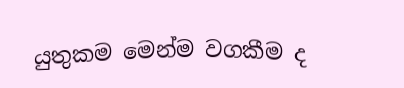යුතුකම මෙන්ම වගකීම ද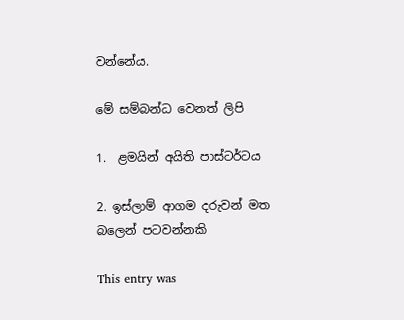වන්නේය.

මේ සම්බන්ධ වෙනත් ලිපි

1.  ළමයින් අයිති පාස්ටර්ටය

2. ඉස්ලාම් ආගම දරුවන් මත බලෙන් පටවන්නකි

This entry was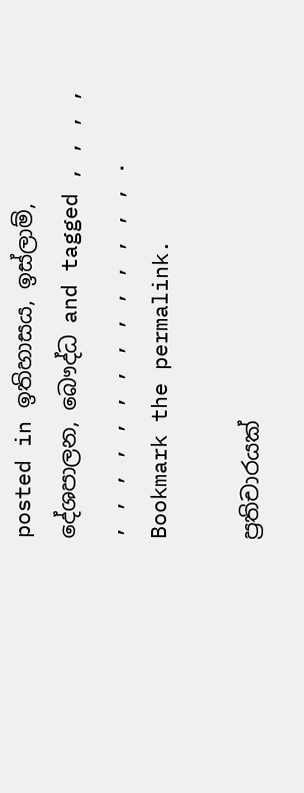posted in ඉතිහාසය, ඉස්ලාම්, දේශපාලන, බෞද්ධ and tagged , , , , , , , , , , , , , , , , , , . Bookmark the permalink.

ප්‍රතිචාරයක්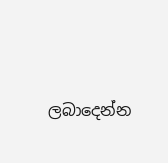ලබාදෙන්න